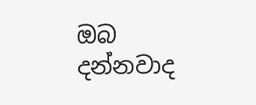ඔබ දන්නවාද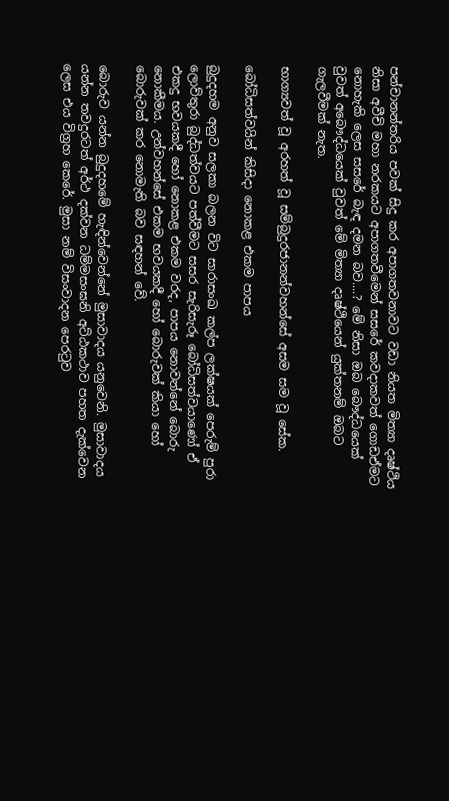පන්චානන්තරිය පවක් සිදු කර අපාගතවනාවට වඩා නියත මිත්‍යා දෘෂ්ථිය නිසා අවීචි මහා නරකයට අපාගතවීමෙන් සසරේ කවදාකවත් ගොඩඒමට නොහැකි ලෙස සසරේ බැඳ දමන බව....? මේ නිසා ඔබ බෞද්ධයෙක් වුවත් අබෞද්ධයෙක් වුවත් මේ මිත්‍යා දෘෂ්ථියෙන් යුක්තනම් ඔබට ගැලවීමක් නැත.

භාග්‍යවත් වූ අරහත් වූ සම්බුදුරජානන්වහන්සේ අසම සම වූ සේක.

බෝධිසත්වයින් කිසිදා නොකළ එකම පාපය

බුදුදහම අනුව සලකා බලන විට සාරාසංඛ කල්ප ලක්‌ෂයක්‌ පෙරුම් පුරා ලොව්තුරා බුද්ධත්වයට පත්වීමට සසර සැරිසැරූ බෝධිසත්වයාණෝ ඒ එකදු භවයකදී හෝ නොකළ එකම වරද, පාපය නොවන්නේ බොරු නොකීමය. උන්වහන්සේ එකම භවයකදී හෝ බොරුවක්‌ කියා හෝ බොරුවක්‌ කර නොමැති බව සඳහන් වේ.

බොරුව යන්න බුදුදහමේ හැඳින්වෙන්නේ මුසාවාදය යනුවෙනි. මුසාවාදය යන්න තවදුරටත් අර්ථ දක්‌වන ධම්මසංඝනි අට්‌ඨකථාව පහත දැක්‌වෙන ලෙස එය විග්‍රහ කෙරේ. මුසා නම් විසංවාදන පෙරටුව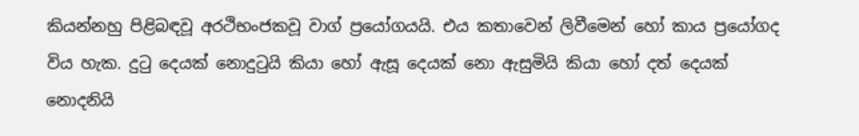කියන්නහු පිළිබඳවූ අරථිභංජකවූ වාග් ප්‍රයෝගයයි. එය කතාවෙන් ලිවීමෙන් හෝ කාය ප්‍රයෝගද විය හැක. දුටු දෙයක්‌ නොදුටුයි කියා හෝ ඇසූ දෙයක්‌ නො ඇසුමියි කියා හෝ දත් දෙයක්‌ නොදනියි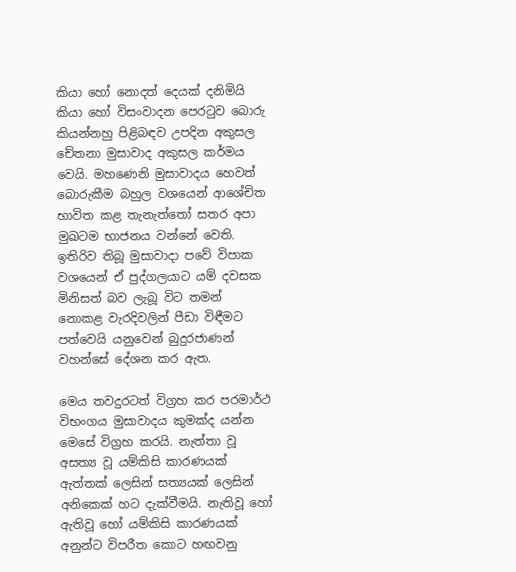කියා හෝ නොදත් දෙයක්‌ දනිමියි කියා හෝ විසංවාදන පෙරටුව බොරු කියන්නහු පිළිබඳව උපදින අකුසල චේතනා මුසාවාද අකුසල කර්මය වෙයි. මහණෙනි මුසාවාදය හෙවත් බොරුකීම බහුල වශයෙන් ආශේචිත භාවිත කළ තැනැත්තෝ සතර අපා මුඛටම භාජනය වන්නේ වෙති. ඉතිරිව තිබූ මුසාවාදා පවේ විපාක වශයෙන් ඒ පුද්ගලයාට යම් දවසක මිනිසත් බව ලැබූ විට තමන් නොකළ වැරදිවලින් පීඩා විඳීමට පත්වෙයි යනුවෙන් බුදුරජාණන් වහන්සේ දේශන කර ඇත.

මෙය තවදුරටත් විග්‍රහ කර පරමාර්ථ විභංගය මුසාවාදය කුමක්‌ද යන්න මෙසේ විග්‍රහ කරයි. නැත්තා වූ අසත්‍ය වූ යම්කිසි කාරණයක්‌ ඇත්තක්‌ ලෙසින් සත්‍යයක්‌ ලෙසින් අනිකෙක්‌ හට දැක්‌වීමයි. නැතිවූ හෝ ඇතිවූ හෝ යම්කිසි කාරණයක්‌ අනුන්ට විපරීත කොට හඟවනු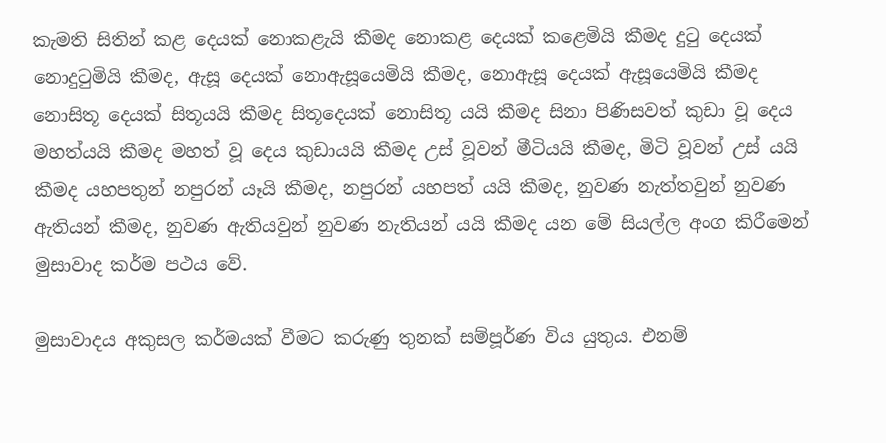කැමති සිතින් කළ දෙයක්‌ නොකළැයි කීමද නොකළ දෙයක්‌ කළෙමියි කීමද දුටු දෙයක්‌ නොදුටුමියි කීමද, ඇසූ දෙයක්‌ නොඇසූයෙමියි කීමද, නොඇසූ දෙයක්‌ ඇසූයෙමියි කීමද නොසිතූ දෙයක්‌ සිතූයයි කීමද සිතූදෙයක්‌ නොසිතූ යයි කීමද සිනා පිණිසවත් කුඩා වූ දෙය මහත්යයි කීමද මහත් වූ දෙය කුඩායයි කීමද උස්‌ වූවන් මීටියයි කීමද, මිටි වූවන් උස්‌ යයි කීමද යහපතුන් නපුරන් යෑයි කීමද, නපුරන් යහපත් යයි කීමද, නුවණ නැත්තවුන් නුවණ ඇතියන් කීමද, නුවණ ඇතියවුන් නුවණ නැතියන් යයි කීමද යන මේ සියල්ල අංග කිරීමෙන් මුසාවාද කර්ම පථය වේ.

මුසාවාදය අකුසල කර්මයක්‌ වීමට කරුණු තුනක්‌ සම්පූර්ණ විය යුතුය. එනම්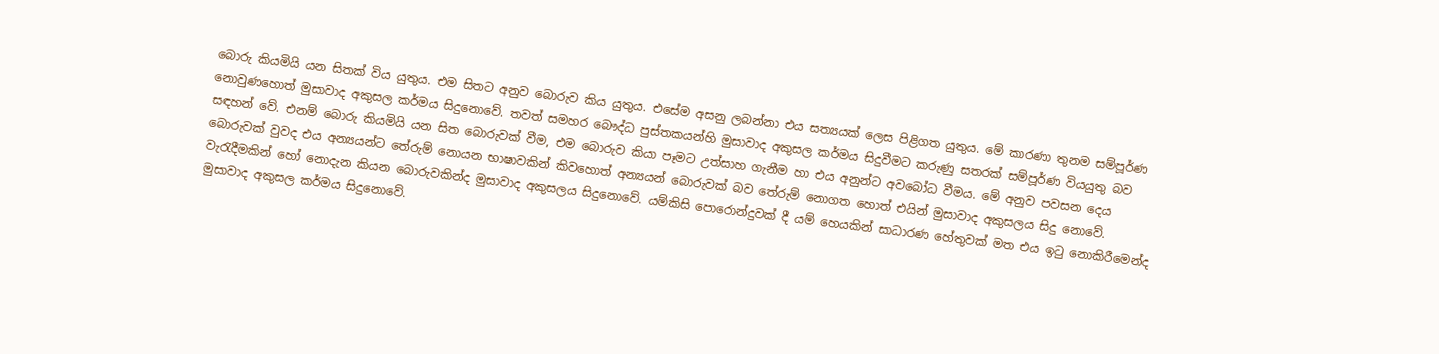බොරු කියමියි යන සිතක්‌ විය යුතුය. එම සිතට අනුව බොරුව කිය යුතුය. එසේම අසනු ලබන්නා එය සත්‍යයක්‌ ලෙස පිළිගත යුතුය. මේ කාරණා තුනම සම්පූර්ණ නොවුණහොත් මුසාවාද අකුසල කර්මය සිදුනොවේ. තවත් සමහර බෞද්ධ පුස්‌තකයන්හි මුසාවාද අකුසල කර්මය සිදුවීමට කරුණු සතරක්‌ සම්පූර්ණ වියයුතු බව සඳහන් වේ. එනම් බොරු කියමියි යන සිත බොරුවක්‌ වීම, එම බොරුව කියා පෑමට උත්සාහ ගැනීම හා එය අනුන්ට අවබෝධ වීමය. මේ අනුව පවසන දෙය බොරුවක්‌ වුවද එය අන්‍යයන්ට තේරුම් නොයන භාෂාවකින් කිවහොත් අන්‍යයන් බොරුවක්‌ බව තේරුම් නොගත හොත් එයින් මුසාවාද අකුසලය සිදු නොවේ. වැරැදීමකින් හෝ නොදැන කියන බොරුවකින්ද මුසාවාද අකුසලය සිදුනොවේ. යම්කිසි පොරොන්දුවක්‌ දී යම් හෙයකින් සාධාරණ හේතුවක්‌ මත එය ඉටු නොකිරීමෙන්ද මුසාවාද අකුසල කර්මය සිදුනොවේ.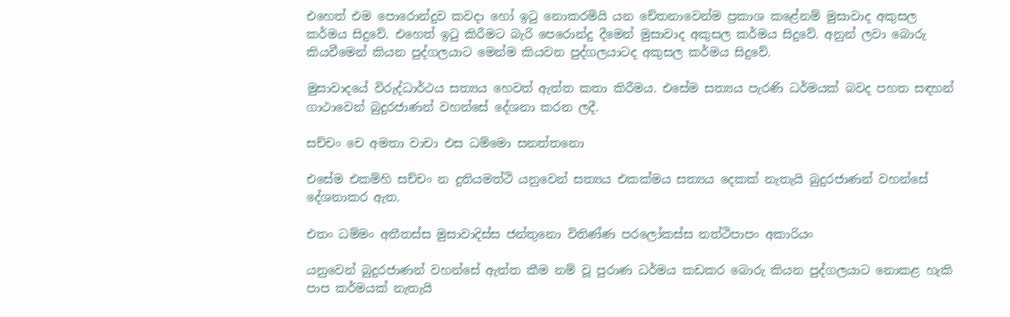එහෙත් එම පොරොන්දුව කවදා හෝ ඉටු නොකරමියි යන චේතනාවෙන්ම ප්‍රකාශ කළේනම් මුසාවාද අකුසල කර්මය සිදුවේ. එහෙත් ඉටු කිරීමට බැරි පෙරොන්දු දීමෙන් මුසාවාද අකුසල කර්මය සිදුවේ. අනුන් ලවා බොරු කියවීමෙන් කියන පුද්ගලයාට මෙන්ම කියවන පුද්ගලයාටද අකුසල කර්මය සිදුවේ.

මුසාවාදයේ විරුද්ධාර්ථය සත්‍යය හෙවත් ඇත්ත කතා කිරීමය. එසේම සත්‍යය පැරණි ධර්මයක්‌ බවද පහත සඳහන් ගාථාවෙන් බුදුරජාණන් වහන්සේ දේශනා කරන ලදී.

සච්චං චෙ අමතා වාචා එස ධම්මො සනත්තනො

එසේම එකම්හි සච්චං න දුතියමත්ථි යනුවෙන් සත්‍යය එකක්‌මය සත්‍යය දෙකක්‌ නැතැයි බුදුරජාණන් වහන්සේ දේශනාකර ඇත.

එතං ධම්මං අතීතස්‌ස මුසාවාදිස්‌ස ජන්තුනො විතිණ්‌ණ පරලෝකස්‌ස නත්ථිපාපං අකාරියං

යනුවෙන් බුදුරජාණන් වහන්සේ ඇත්ත කීම නම් වූ පුරාණ ධර්මය කඩකර බොරු කියන පුද්ගලයාට නොකළ හැකි පාප කර්මයක්‌ නැතැයි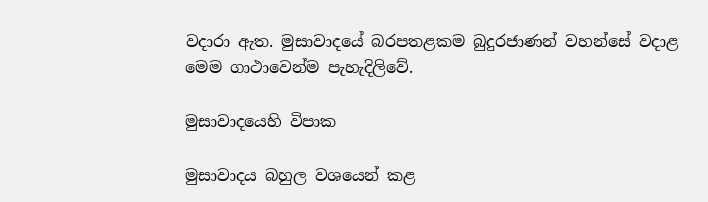වදාරා ඇත. මුසාවාදයේ බරපතළකම බුදුරජාණන් වහන්සේ වදාළ මෙම ගාථාවෙන්ම පැහැදිලිවේ.

මුසාවාදයෙහි විපාක

මුසාවාදය බහුල වශයෙන් කළ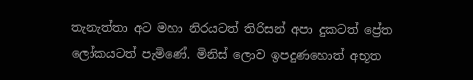තැනැත්තා අට මහා නිරයටත් තිරිසන් අපා දුකටත් ප්‍රේත ලෝකයටත් පැමිණේ. මිනිස්‌ ලොව ඉපදුණහොත් අභූත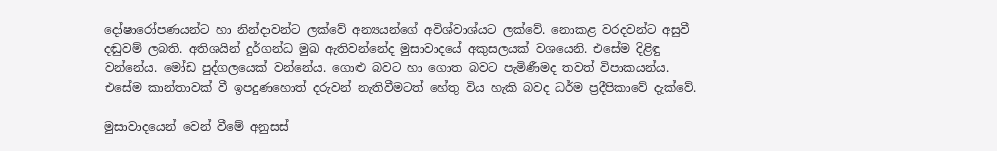දෝෂාරෝපණයන්ට හා නින්දාවන්ට ලක්‌වේ අන්‍යයන්ගේ අවිශ්වාශ්යට ලක්‌වේ. නොකළ වරදවන්ට අසුවී දඬුවම් ලබති. අතිශයින් දුර්ගන්ධ මුඛ ඇතිවන්නේද මුසාවාදයේ අකුසලයක්‌ වශයෙනි. එසේම දිළිඳු වන්නේය. මෝඩ පුද්ගලයෙක්‌ වන්නේය. ගොළු බවට හා ගොත බවට පැමිණීමද තවත් විපාකයන්ය. එසේම කාන්තාවක්‌ වී ඉපදුණහොත් දරුවන් නැතිවීමටත් හේතු විය හැකි බවද ධර්ම ප්‍රදීපිකාවේ දැක්‌වේ.

මුසාවාදයෙන් වෙන් වීමේ අනුසස්‌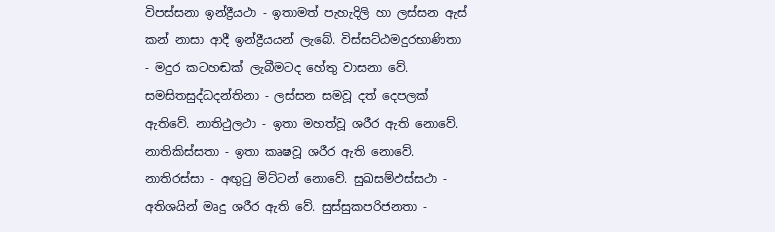විපස්‌සනා ඉන්ද්‍රීයථා - ඉතාමත් පැහැදිලි හා ලස්‌සන ඇස්‌ කන් නාසා ආදී ඉන්ද්‍රීයයන් ලැබේ. විස්‌සට්‌ඨමදුරභාණිතා - මදුර කටහඬක්‌ ලැබීමටද හේතු වාසනා වේ. සමසිතසුද්ධදන්තිනා - ලස්‌සන සමවූ දත් දෙපලක්‌ ඇතිවේ. නාතිථුලථා - ඉතා මහත්වූ ශරීර ඇති නොවේ. නාතිකිස්‌සතා - ඉතා කෘෂවූ ශරීර ඇති නොවේ. නාතිරස්‌සා - අඟුටු මිට්‌ටන් නොවේ. සුඛසම්ඵස්‌සථා - අතිශයින් මෘදු ශරීර ඇති වේ. සුස්‌සුකපරිජනතා -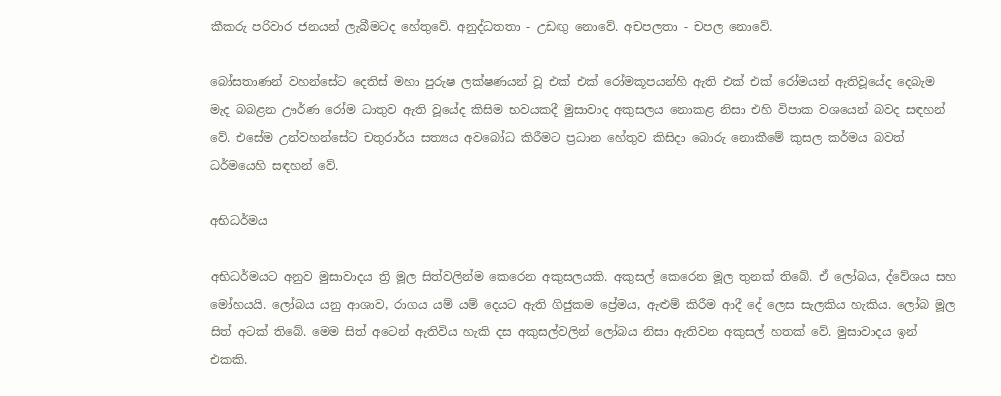කීකරු පරිවාර ජනයන් ලැබීමටද හේතුවේ. අනුද්ධතතා - උඩඟු නොවේ. අචපලතා - චපල නොවේ.

බෝසතාණන් වහන්සේට දෙතිස්‌ මහා පුරුෂ ලක්‌ෂණයන් වූ එක්‌ එක්‌ රෝමකූපයන්හි ඇති එක්‌ එක්‌ රෝමයන් ඇතිවූයේද දෙබැම මැද බබළන ඌර්ණ රෝම ධාතුව ඇති වූයේද කිසිම භවයකදී මුසාවාද අකුසලය නොකළ නිසා එහි විපාක වශයෙන් බවද සඳහන් වේ. එසේම උන්වහන්සේට චතුරාර්ය සත්‍යය අවබෝධ කිරීමට ප්‍රධාන හේතුව කිසිදා බොරු නොකීමේ කුසල කර්මය බවත් ධර්මයෙහි සඳහන් වේ.

අභිධර්මය

අභිධර්මයට අනුව මුසාවාදය ත්‍රි මූල සිත්වලින්ම කෙරෙන අකුසලයකි. අකුසල් කෙරෙන මූල තුනක්‌ තිබේ. ඒ ලෝබය, ද්වේශය සහ මෝහයයි. ලෝබය යනු ආශාව, රාගය යම් යම් දෙයට ඇති ගිජුකම ප්‍රේමය, ඇළුම් කිරීම ආදී දේ ලෙස සැලකිය හැකිය. ලෝබ මූල සිත් අටක්‌ තිබේ. මෙම සිත් අටෙන් ඇතිවිය හැකි දස අකුසල්වලින් ලෝබය නිසා ඇතිවන අකුසල් හතක්‌ වේ. මුසාවාදය ඉන් එකකි.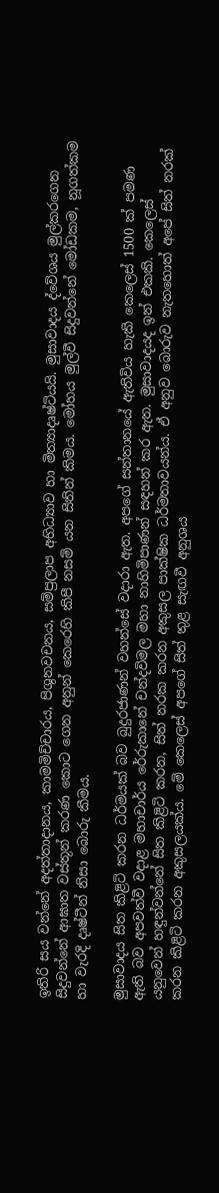ඉතිරි සය වන්නේ අදත්තාදානය, කාමමිච්චාරය, පිශුනවචනය, සම්ප්‍රලාප අභිධ්‍යාව හා මිත්‍යාදෘෂ්ටියයි. මුසාවාදය ද්වේශය මුල්කරගෙන සිදුවන්නේ ආඝාත වස්‌තූන් කරණ කොට ගෙන අනුන් කෙරෙහි කිපී නසම් යන සිතින් කිමය. මෝහය මුල්වී සිදුවන්නේ මෝඩකම, නූගත්කම හා වැරදි දෘෂ්ටීන් නිසා බොරු කීමය.

මුසාවාදය සිත කිළිටි කරන ධර්මයක්‌ බව බුදුරජාණන් වහන්සේ වදාරා ඇත. අපගේ සන්තානයේ ඇතිවිය හැකි කෙලෙස්‌ 1500 ක්‌ පමණ ඇති බව අපවත්වී වදාළ මහාචාර්ය රේරුකානේ චන්දවිමල මහා නාහිමිපාණන් සඳහන් කර ඇත. මුසාවාදයද ඉන් එකකි. කෙලෙස්‌ යනුවෙන් හඳුන්වන්නේ සිත කිළිටි කරන, සිත් නරක කරන අකුසල පාක්‌ෂික ධර්මතාවයන්ය. ඒ අනුව බොරුව නැතහොත් අපේ සිත් නරක්‌ කරන කිළිටි කරන අකුසලයක්‌ය. මේ කෙලෙස්‌ අපගේ සිත් තුළ සැඟවී අනුශය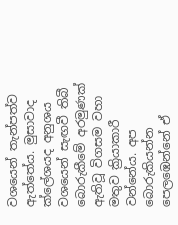වශයෙන් තැන්පත්ව ඇත්තේය. මුසාවාද ක්‌ලේශයද අනුශය වශයෙන් සැඟවී තිබී බොරුකීමේ අරමුණක්‌ ඇතිවූ විගසම වහා මතුව ක්‍රියාකාරී වන්නේය. අප බොරුකියන්න පෙලඹෙන්නේ ඒ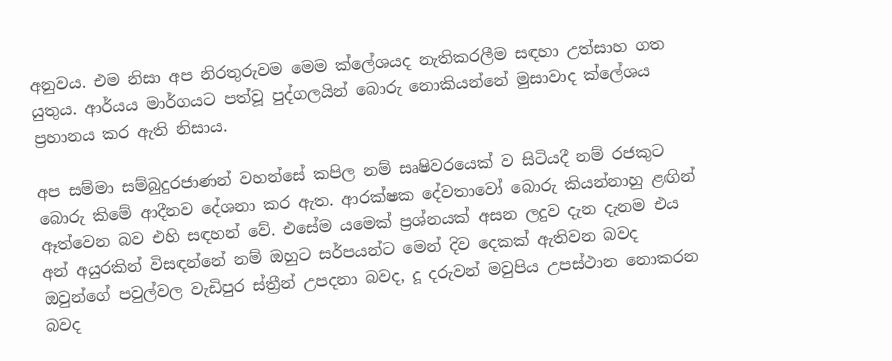අනුවය. එම නිසා අප නිරතුරුවම මෙම ක්‌ලේශයද නැතිකරලීම සඳහා උත්සාහ ගත යුතුය. ආර්යය මාර්ගයට පත්වූ පුද්ගලයින් බොරු නොකියන්නේ මුසාවාද ක්‌ලේශය ප්‍රහානය කර ඇති නිසාය.

අප සම්මා සම්බුදුරජාණන් වහන්සේ කපිල නම් සෘෂිවරයෙක්‌ ව සිටියදී නම් රජකුට බොරු කිමේ ආදීනව දේශනා කර ඇත. ආරක්‌ෂක දේවතාවෝ බොරු කියන්නාහු ළඟින් ඈත්වෙන බව එහි සඳහන් වේ. එසේම යමෙක්‌ ප්‍රශ්නයක්‌ අසන ලදුව දැන දැනම එය අන් අයුරකින් විසඳන්නේ නම් ඔහුට සර්පයන්ට මෙන් දිව දෙකක්‌ ඇතිවන බවද ඔවුන්ගේ පවුල්වල වැඩිපුර ස්‌ත්‍රීන් උපදනා බවද, දූ දරුවන් මවුපිය උපස්‌ථාන නොකරන බවද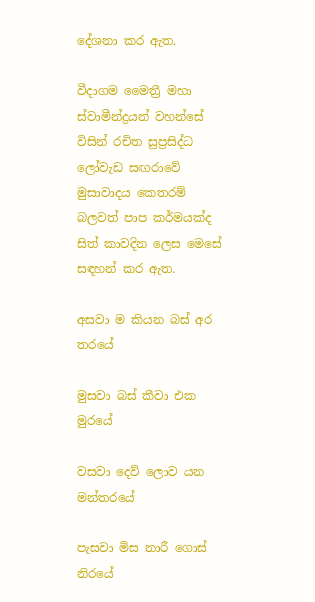දේශනා කර ඇත.

වීදාගම මෛත්‍රී මහා ස්‌වාමීන්ද්‍රයන් වහන්සේ විසින් රචිත සුප්‍රසිද්ධ ලෝවැඩ සඟරාවේ මුසාවාදය කෙතරම් බලවත් පාප කර්මයක්‌ද සිත් කාවදින ලෙස මෙසේ සඳහන් කර ඇත.

අසවා ම කියන බස්‌ අර තරයේ

මුසවා බස්‌ කීවා එක මුරයේ

වසවා දෙව් ලොව යන මන්තරයේ

පැසවා මිස නාරී ගොස්‌ නිරයේ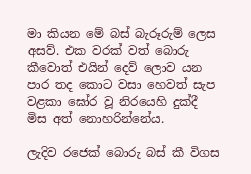මා කියන මේ බස්‌ බැරූරුම් ලෙස අසව්. එක වරක්‌ වත් බොරු කීවොත් එයින් දෙව් ලොව යන පාර තද කොට වසා හෙවත් සැප වළකා ඝෝර වූ නිරයෙහි දුක්‌දී මිස අත් නොහරින්නේය.

ලැදිව රජෙක්‌ බොරු බස්‌ කී විගස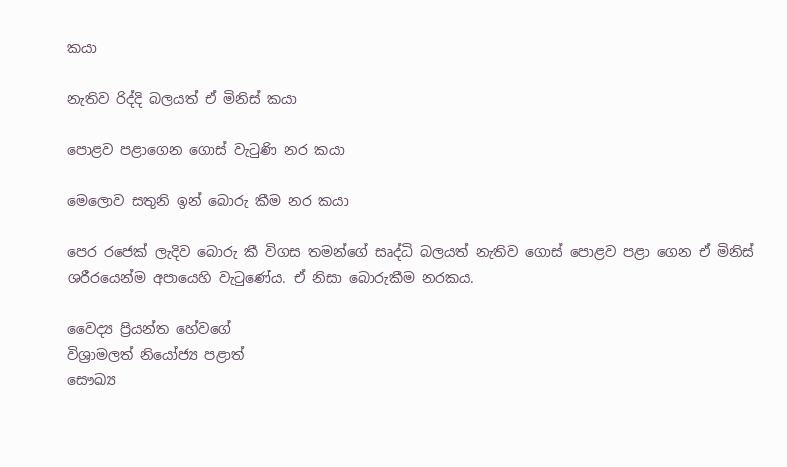කයා

නැතිව රිද්දි බලයත් ඒ මිනිස්‌ කයා

පොළව පළාගෙන ගොස්‌ වැටුණි නර කයා

මෙලොව සතුනි ඉන් බොරු කීම නර කයා

පෙර රජෙක්‌ ලැදිව බොරු කී විගස තමන්ගේ සෘද්ධි බලයත් නැතිව ගොස්‌ පොළව පළා ගෙන ඒ මිනිස්‌ ශරීරයෙන්ම අපායෙහි වැටුණේය. ඒ නිසා බොරුකීම නරකය.

වෛද්‍ය ප්‍රියන්ත හේවගේ
විශ්‍රාමලත් නියෝජ්‍ය පළාත්
සෞඛ්‍ය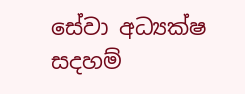සේවා අධ්‍යක්‌ෂ
සදහම්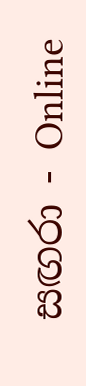සඟරා - Online